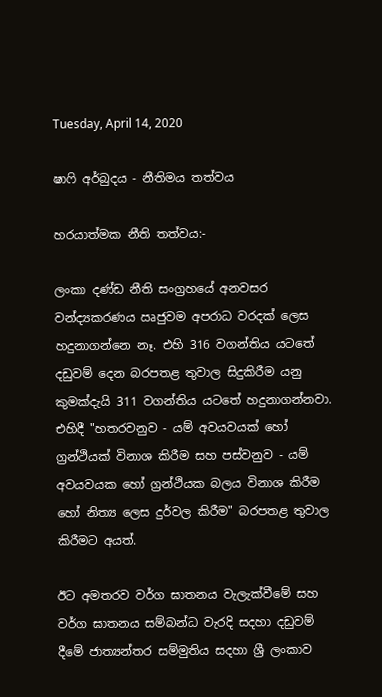Tuesday, April 14, 2020

ෂාෆි අර්බුදය - නීතිමය තත්වය

හරයාත්මක නීති තත්වය:-

ලංකා දණ්ඩ නීති සංග්‍රහයේ අනවසර වන්ද්‍යකරණය ඍජුවම අපරාධ වරදක් ලෙස හදුනාගන්නෙ නෑ. එහි 316 වගන්තිය යටතේ දඩුවම් දෙන බරපතළ තුවාල සිදුකිරීම යනු කුමක්දැයි 311 වගන්තිය යටතේ හදුනාගන්නවා. එහිදී "හතරවනුව - යම් අවයවයක් හෝ ග්‍රන්ථියක් විනාශ කිරීම සහ පස්වනුව - යම් අවයවයක හෝ ග්‍රන්ථියක බලය විනාශ කිරීම හෝ නිත්‍ය ලෙස දුර්වල කිරීම" බරපතළ තුවාල කිරීමට අයත්.

ඊට අමතරව වර්ග ඝාතනය වැලැක්වීමේ සහ වර්ග ඝාතනය සම්බන්ධ වැරදි සදහා දඩුවම් දීමේ ජාත්‍යන්තර සම්මුතිය සදහා ශ්‍රී ලංකාව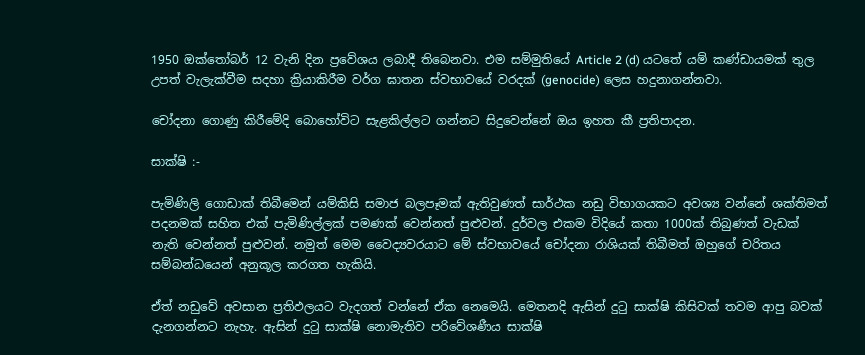1950 ඔක්තෝබර් 12 වැනි දින ප්‍රවේශය ලබාදී තිබෙනවා. එම සම්මුතියේ Article 2 (d) යටතේ යම් කණ්ඩායමක් තුල උපත් වැලැක්වීම සදහා ක්‍රියාකිරීම වර්ග ඝාතන ස්වභාවයේ වරදක් (genocide) ලෙස හදුනාගන්නවා.

චෝදනා ගොණු කිරීමේදි බොහෝවිට සැළකිල්ලට ගන්නට සිදුවෙන්නේ ඔය ඉහත කී ප්‍රතිපාදන.

සාක්ෂි :-

පැමිණිලි ගොඩාක් තිබීමෙන් යම්කිසි සමාජ බලපෑමක් ඇතිවුණත් සාර්ථක නඩු විභාගයකට අවශ්‍ය වන්නේ ශක්තිමත් පදනමක් සහිත එක් පැමිණිල්ලක් පමණක් වෙන්නත් පුළුවන්. දුර්වල එකම විදියේ කතා 1000ක් තිබුණත් වැඩක් නැති වෙන්නත් පුළුවන්. නමුත් මෙම වෛද්‍යවරයාට මේ ස්වභාවයේ චෝදනා රාශියක් තිබීමත් ඔහුගේ චරිතය සම්බන්ධයෙන් අනුකූල කරගත හැකියි.

ඒත් නඩුවේ අවසාන ප්‍රතිඵලයට වැදගත් වන්නේ ඒක නෙමෙයි. මෙතනදි ඇසින් දුටු සාක්ෂි කිසිවක් තවම ආපු බවක් දැනගන්නට නැහැ. ඇසින් දුටු සාක්ෂි නොමැතිව පරිවේශණීය සාක්ෂි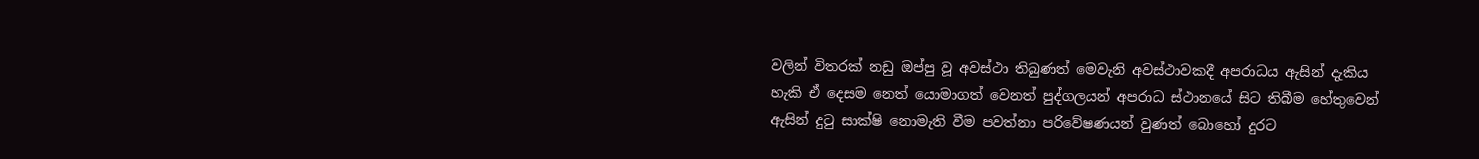වලින් විතරක් නඩු ඔප්පු වූ අවස්ථා තිබුණත් මෙවැනි අවස්ථාවකදී අපරාධය ඇසින් දැකිය හැකි ඒ දෙසම නෙත් යොමාගත් වෙනත් පුද්ගලයන් අපරාධ ස්ථානයේ සිට තිබීම හේතුවෙන් ඇසින් දුටු සාක්ෂි නොමැති වීම පවත්නා පරිවේෂණයන් වුණත් බොහෝ දුරට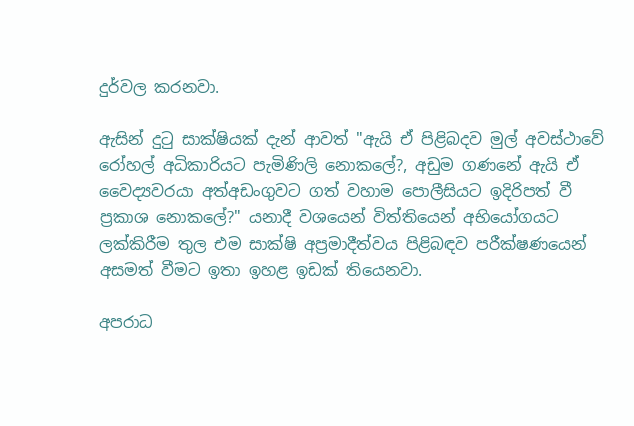දුර්වල කරනවා.

ඇසින් දුටු සාක්ෂියක් දැන් ආවත් "ඇයි ඒ පිළිබදව මුල් අවස්ථාවේ රෝහල් අධිකාරියට පැමිණිලි නොකලේ?, අඩුම ගණනේ ඇයි ඒ වෛද්‍යවරයා අත්අඩංගුවට ගත් වහාම පොලීසියට ඉදිරිපත් වී ප්‍රකාශ නොකලේ?" යනාදී වශයෙන් විත්තියෙන් අභියෝගයට ලක්කිරීම තුල එම සාක්ෂි අප්‍රමාදීත්වය පිළිබඳව පරීක්ෂණයෙන් අසමත් වීමට ඉතා ඉහළ ඉඩක් තියෙනවා.

අපරාධ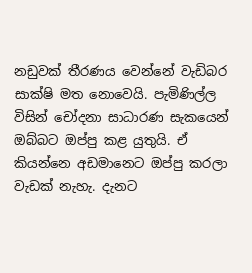නඩුවක් තීරණය වෙන්නේ වැඩිබර සාක්ෂි මත නොවෙයි. පැමිණිල්ල විසින් චෝදනා සාධාරණ සැකයෙන් ඔබ්බට ඔප්පු කළ යුතුයි. ඒ කියන්නෙ අඩමානෙට ඔප්පු කරලා වැඩක් නැහැ. දැනට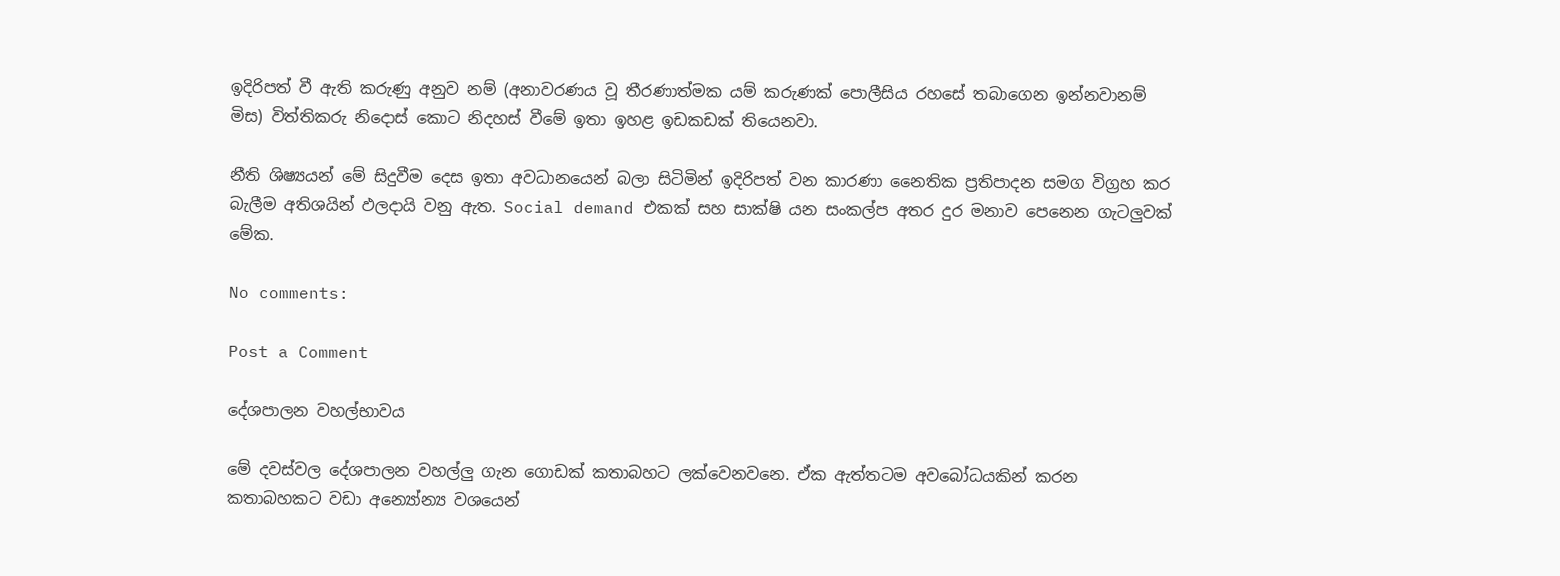ඉදිරිපත් වී ඇති කරුණු අනුව නම් (අනාවරණය වූ තීරණාත්මක යම් කරුණක් පොලීසිය රහසේ තබාගෙන ඉන්නවානම් මිස) විත්තිකරු නිදොස් කොට නිදහස් වීමේ ඉතා ඉහළ ඉඩකඩක් තියෙනවා.

නීති ශිෂ්‍යයන් මේ සිදුවීම දෙස ඉතා අවධානයෙන් බලා සිටිමින් ඉදිරිපත් වන කාරණා නෛතික ප්‍රතිපාදන සමග විග්‍රහ කර බැලීම අතිශයින් ඵලදායි වනු ඇත. Social demand එකක් සහ සාක්ෂි යන සංකල්ප අතර දුර මනාව පෙනෙන ගැටලුවක් මේක.

No comments:

Post a Comment

දේශපාලන වහල්භාවය

මේ දවස්වල දේශපාලන වහල්ලු ගැන ගොඩක් කතාබහට ලක්වෙනවනෙ. ඒක ඇත්තටම අවබෝධයකින් කරන කතාබහකට වඩා අන්‍යෝන්‍ය වශයෙන්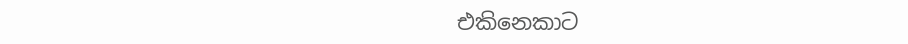එකිනෙකාට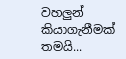වහලුන් කියාගැනීමක් තමයි...